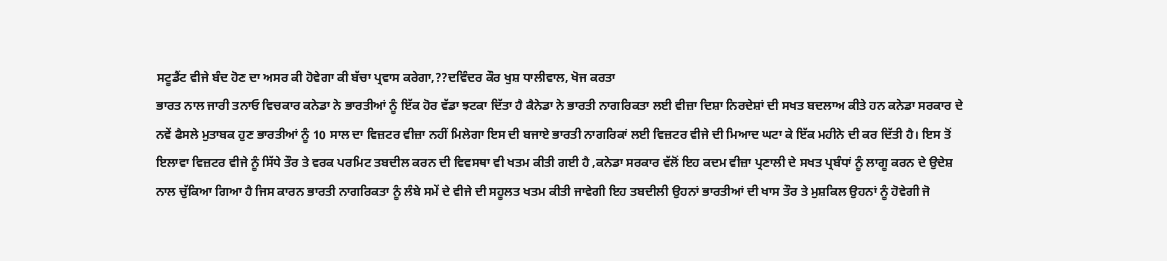ਸਟੂਡੈਂਟ ਵੀਜੇ ਬੰਦ ਹੋਣ ਦਾ ਅਸਰ ਕੀ ਹੋਵੇਗਾ ਕੀ ਬੱਚਾ ਪ੍ਰਵਾਸ ਕਰੇਗਾ,??ਦਵਿੰਦਰ ਕੌਰ ਖੁਸ਼ ਧਾਲੀਵਾਲ, ਖੋਜ ਕਰਤਾ
ਭਾਰਤ ਨਾਲ ਜਾਰੀ ਤਨਾਓ ਵਿਚਕਾਰ ਕਨੇਡਾ ਨੇ ਭਾਰਤੀਆਂ ਨੂੰ ਇੱਕ ਹੋਰ ਵੱਡਾ ਝਟਕਾ ਦਿੱਤਾ ਹੈ ਕੈਨੇਡਾ ਨੇ ਭਾਰਤੀ ਨਾਗਰਿਕਤਾ ਲਈ ਵੀਜ਼ਾ ਦਿਸ਼ਾ ਨਿਰਦੇਸ਼ਾਂ ਦੀ ਸਖਤ ਬਦਲਾਅ ਕੀਤੇ ਹਨ ਕਨੇਡਾ ਸਰਕਾਰ ਦੇ ਨਵੇਂ ਫੈਸਲੇ ਮੁਤਾਬਕ ਹੁਣ ਭਾਰਤੀਆਂ ਨੂੰ 10 ਸਾਲ ਦਾ ਵਿਜ਼ਟਰ ਵੀਜ਼ਾ ਨਹੀਂ ਮਿਲੇਗਾ ਇਸ ਦੀ ਬਜਾਏ ਭਾਰਤੀ ਨਾਗਰਿਕਾਂ ਲਈ ਵਿਜ਼ਟਰ ਵੀਜੇ ਦੀ ਮਿਆਦ ਘਟਾ ਕੇ ਇੱਕ ਮਹੀਨੇ ਦੀ ਕਰ ਦਿੱਤੀ ਹੈ। ਇਸ ਤੋਂ ਇਲਾਵਾ ਵਿਜ਼ਟਰ ਵੀਜੇ ਨੂੰ ਸਿੱਧੇ ਤੌਰ ਤੇ ਵਰਕ ਪਰਮਿਟ ਤਬਦੀਲ ਕਰਨ ਦੀ ਵਿਵਸਥਾ ਵੀ ਖਤਮ ਕੀਤੀ ਗਈ ਹੈ ,ਕਨੇਡਾ ਸਰਕਾਰ ਵੱਲੋਂ ਇਹ ਕਦਮ ਵੀਜ਼ਾ ਪ੍ਰਣਾਲੀ ਦੇ ਸਖਤ ਪ੍ਰਬੰਧਾਂ ਨੂੰ ਲਾਗੂ ਕਰਨ ਦੇ ਉਦੇਸ਼ ਨਾਲ ਚੁੱਕਿਆ ਗਿਆ ਹੈ ਜਿਸ ਕਾਰਨ ਭਾਰਤੀ ਨਾਗਰਿਕਤਾ ਨੂੰ ਲੰਬੇ ਸਮੇਂ ਦੇ ਵੀਜੇ ਦੀ ਸਹੂਲਤ ਖਤਮ ਕੀਤੀ ਜਾਵੇਗੀ ਇਹ ਤਬਦੀਲੀ ਉਹਨਾਂ ਭਾਰਤੀਆਂ ਦੀ ਖਾਸ ਤੌਰ ਤੇ ਮੁਸ਼ਕਿਲ ਉਹਨਾਂ ਨੂੰ ਹੋਵੇਗੀ ਜੋ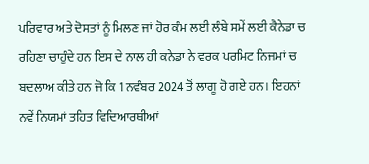ਪਰਿਵਾਰ ਅਤੇ ਦੋਸਤਾਂ ਨੂੰ ਮਿਲਣ ਜਾਂ ਹੋਰ ਕੰਮ ਲਈ ਲੰਬੇ ਸਮੇਂ ਲਈ ਕੈਨੇਡਾ ਚ ਰਹਿਣਾ ਚਾਹੁੰਦੇ ਹਨ ਇਸ ਦੇ ਨਾਲ ਹੀ ਕਨੇਡਾ ਨੇ ਵਰਕ ਪਰਮਿਟ ਨਿਜਮਾਂ ਚ ਬਦਲਾਅ ਕੀਤੇ ਹਨ ਜੋ ਕਿ 1 ਨਵੰਬਰ 2024 ਤੋਂ ਲਾਗੂ ਹੋ ਗਏ ਹਨ। ਇਹਨਾਂ ਨਵੇਂ ਨਿਯਮਾਂ ਤਹਿਤ ਵਿਦਿਆਰਥੀਆਂ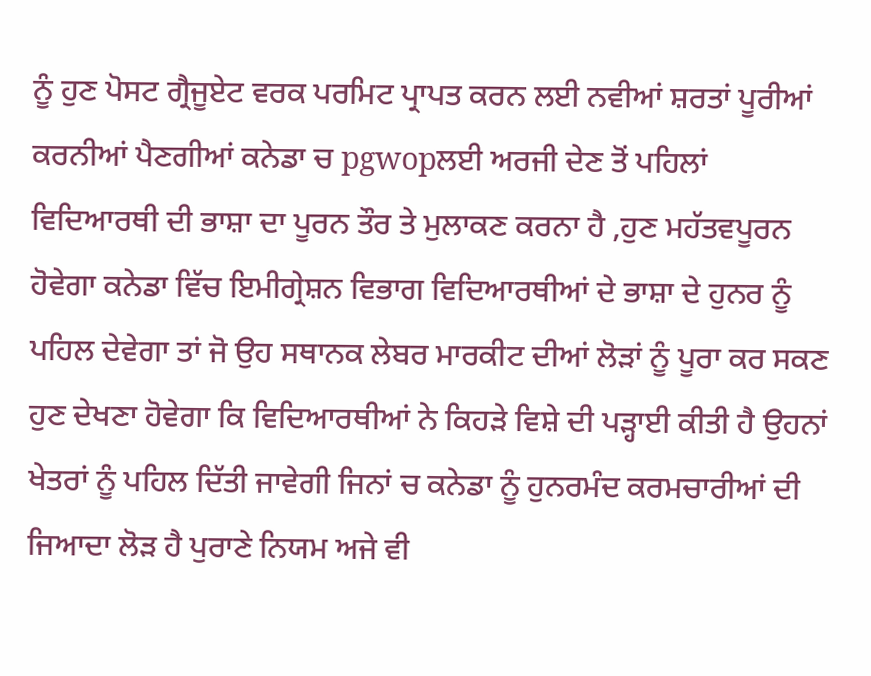ਨੂੰ ਹੁਣ ਪੋਸਟ ਗ੍ਰੈਜੂਏਟ ਵਰਕ ਪਰਮਿਟ ਪ੍ਰਾਪਤ ਕਰਨ ਲਈ ਨਵੀਆਂ ਸ਼ਰਤਾਂ ਪੂਰੀਆਂ ਕਰਨੀਆਂ ਪੈਣਗੀਆਂ ਕਨੇਡਾ ਚ pgwopਲਈ ਅਰਜੀ ਦੇਣ ਤੋਂ ਪਹਿਲਾਂ ਵਿਦਿਆਰਥੀ ਦੀ ਭਾਸ਼ਾ ਦਾ ਪੂਰਨ ਤੌਰ ਤੇ ਮੁਲਾਕਣ ਕਰਨਾ ਹੈ ,ਹੁਣ ਮਹੱਤਵਪੂਰਨ ਹੋਵੇਗਾ ਕਨੇਡਾ ਵਿੱਚ ਇਮੀਗ੍ਰੇਸ਼ਨ ਵਿਭਾਗ ਵਿਦਿਆਰਥੀਆਂ ਦੇ ਭਾਸ਼ਾ ਦੇ ਹੁਨਰ ਨੂੰ ਪਹਿਲ ਦੇਵੇਗਾ ਤਾਂ ਜੋ ਉਹ ਸਥਾਨਕ ਲੇਬਰ ਮਾਰਕੀਟ ਦੀਆਂ ਲੋੜਾਂ ਨੂੰ ਪੂਰਾ ਕਰ ਸਕਣ ਹੁਣ ਦੇਖਣਾ ਹੋਵੇਗਾ ਕਿ ਵਿਦਿਆਰਥੀਆਂ ਨੇ ਕਿਹੜੇ ਵਿਸ਼ੇ ਦੀ ਪੜ੍ਹਾਈ ਕੀਤੀ ਹੈ ਉਹਨਾਂ ਖੇਤਰਾਂ ਨੂੰ ਪਹਿਲ ਦਿੱਤੀ ਜਾਵੇਗੀ ਜਿਨਾਂ ਚ ਕਨੇਡਾ ਨੂੰ ਹੁਨਰਮੰਦ ਕਰਮਚਾਰੀਆਂ ਦੀ ਜਿਆਦਾ ਲੋੜ ਹੈ ਪੁਰਾਣੇ ਨਿਯਮ ਅਜੇ ਵੀ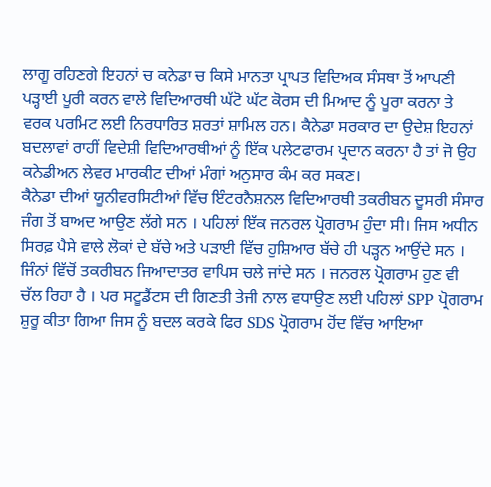ਲਾਗੂ ਰਹਿਣਗੇ ਇਹਨਾਂ ਚ ਕਨੇਡਾ ਚ ਕਿਸੇ ਮਾਨਤਾ ਪ੍ਰਾਪਤ ਵਿਦਿਅਕ ਸੰਸਥਾ ਤੋਂ ਆਪਣੀ ਪੜ੍ਹਾਈ ਪੂਰੀ ਕਰਨ ਵਾਲੇ ਵਿਦਿਆਰਥੀ ਘੱਟੋ ਘੱਟ ਕੋਰਸ ਦੀ ਮਿਆਦ ਨੂੰ ਪੂਰਾ ਕਰਨਾ ਤੇ ਵਰਕ ਪਰਮਿਟ ਲਈ ਨਿਰਧਾਰਿਤ ਸ਼ਰਤਾਂ ਸ਼ਾਮਿਲ ਹਨ। ਕੈਨੇਡਾ ਸਰਕਾਰ ਦਾ ਉਦੇਸ਼ ਇਹਨਾਂ ਬਦਲਾਵਾਂ ਰਾਹੀਂ ਵਿਦੇਸ਼ੀ ਵਿਦਿਆਰਥੀਆਂ ਨੂੰ ਇੱਕ ਪਲੇਟਫਾਰਮ ਪ੍ਰਦਾਨ ਕਰਨਾ ਹੈ ਤਾਂ ਜੋ ਉਹ ਕਨੇਡੀਅਨ ਲੇਵਰ ਮਾਰਕੀਟ ਦੀਆਂ ਮੰਗਾਂ ਅਨੁਸਾਰ ਕੰਮ ਕਰ ਸਕਣ।
ਕੈਨੇਡਾ ਦੀਆਂ ਯੂਨੀਵਰਸਿਟੀਆਂ ਵਿੱਚ ਇੰਟਰਨੈਸ਼ਨਲ ਵਿਦਿਆਰਥੀ ਤਕਰੀਬਨ ਦੂਸਰੀ ਸੰਸਾਰ ਜੰਗ ਤੋਂ ਬਾਅਦ ਆਉਣ ਲੱਗੇ ਸਨ । ਪਹਿਲਾਂ ਇੱਕ ਜਨਰਲ ਪ੍ਰੋਗਰਾਮ ਹੁੰਦਾ ਸੀ। ਜਿਸ ਅਧੀਨ ਸਿਰਫ਼ ਪੈਸੇ ਵਾਲੇ ਲੋਕਾਂ ਦੇ ਬੱਚੇ ਅਤੇ ਪੜਾਈ ਵਿੱਚ ਹੁਸ਼ਿਆਰ ਬੱਚੇ ਹੀ ਪੜ੍ਹਨ ਆਉਂਦੇ ਸਨ । ਜਿੰਨਾਂ ਵਿੱਚੋਂ ਤਕਰੀਬਨ ਜਿਆਦਾਤਰ ਵਾਪਿਸ ਚਲੇ ਜਾਂਦੇ ਸਨ । ਜਨਰਲ ਪ੍ਰੋਗਰਾਮ ਹੁਣ ਵੀ ਚੱਲ ਰਿਹਾ ਹੈ । ਪਰ ਸਟੂਡੈਂਟਸ ਦੀ ਗਿਣਤੀ ਤੇਜੀ ਨਾਲ ਵਧਾਉਣ ਲਈ ਪਹਿਲਾਂ SPP ਪ੍ਰੋਗਰਾਮ ਸ਼ੁਰੂ ਕੀਤਾ ਗਿਆ ਜਿਸ ਨੂੰ ਬਦਲ ਕਰਕੇ ਫਿਰ SDS ਪ੍ਰੋਗਰਾਮ ਹੋਂਦ ਵਿੱਚ ਆਇਆ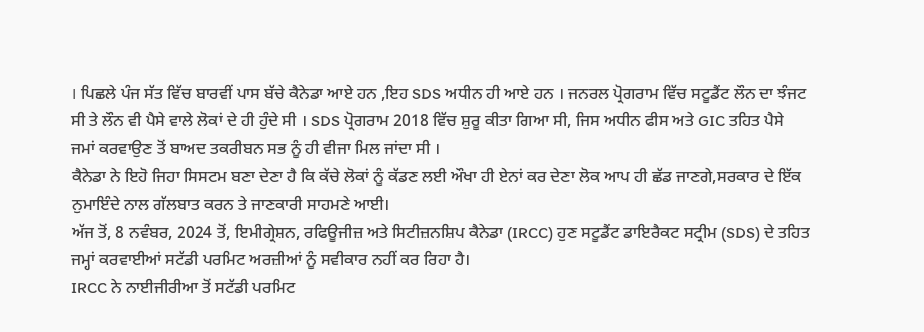। ਪਿਛਲੇ ਪੰਜ ਸੱਤ ਵਿੱਚ ਬਾਰਵੀਂ ਪਾਸ ਬੱਚੇ ਕੈਨੇਡਾ ਆਏ ਹਨ ,ਇਹ SDS ਅਧੀਨ ਹੀ ਆਏ ਹਨ । ਜਨਰਲ ਪ੍ਰੋਗਰਾਮ ਵਿੱਚ ਸਟੂਡੈਂਟ ਲੌਨ ਦਾ ਝੰਜਟ ਸੀ ਤੇ ਲੌਨ ਵੀ ਪੈਸੇ ਵਾਲੇ ਲੋਕਾਂ ਦੇ ਹੀ ਹੁੰਦੇ ਸੀ । SDS ਪ੍ਰੋਗਰਾਮ 2018 ਵਿੱਚ ਸ਼ੁਰੂ ਕੀਤਾ ਗਿਆ ਸੀ, ਜਿਸ ਅਧੀਨ ਫੀਸ ਅਤੇ GIC ਤਹਿਤ ਪੈਸੇ ਜਮਾਂ ਕਰਵਾਉਣ ਤੋਂ ਬਾਅਦ ਤਕਰੀਬਨ ਸਭ ਨੂੰ ਹੀ ਵੀਜਾ ਮਿਲ ਜਾਂਦਾ ਸੀ ।
ਕੈਨੇਡਾ ਨੇ ਇਹੋ ਜਿਹਾ ਸਿਸਟਮ ਬਣਾ ਦੇਣਾ ਹੈ ਕਿ ਕੱਚੇ ਲੋਕਾਂ ਨੂੰ ਕੱਡਣ ਲਈ ਔਖਾ ਹੀ ਏਨਾਂ ਕਰ ਦੇਣਾ ਲੋਕ ਆਪ ਹੀ ਛੱਡ ਜਾਣਗੇ,ਸਰਕਾਰ ਦੇ ਇੱਕ ਨੁਮਾਇੰਦੇ ਨਾਲ ਗੱਲਬਾਤ ਕਰਨ ਤੇ ਜਾਣਕਾਰੀ ਸਾਹਮਣੇ ਆਈ।
ਅੱਜ ਤੋਂ, 8 ਨਵੰਬਰ, 2024 ਤੋਂ, ਇਮੀਗ੍ਰੇਸ਼ਨ, ਰਫਿਊਜੀਜ਼ ਅਤੇ ਸਿਟੀਜ਼ਨਸ਼ਿਪ ਕੈਨੇਡਾ (IRCC) ਹੁਣ ਸਟੂਡੈਂਟ ਡਾਇਰੈਕਟ ਸਟ੍ਰੀਮ (SDS) ਦੇ ਤਹਿਤ ਜਮ੍ਹਾਂ ਕਰਵਾਈਆਂ ਸਟੱਡੀ ਪਰਮਿਟ ਅਰਜ਼ੀਆਂ ਨੂੰ ਸਵੀਕਾਰ ਨਹੀਂ ਕਰ ਰਿਹਾ ਹੈ।
IRCC ਨੇ ਨਾਈਜੀਰੀਆ ਤੋਂ ਸਟੱਡੀ ਪਰਮਿਟ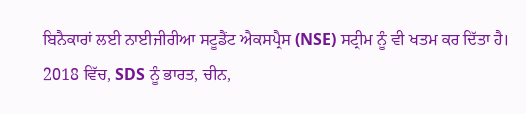ਬਿਨੈਕਾਰਾਂ ਲਈ ਨਾਈਜੀਰੀਆ ਸਟੂਡੈਂਟ ਐਕਸਪ੍ਰੈਸ (NSE) ਸਟ੍ਰੀਮ ਨੂੰ ਵੀ ਖਤਮ ਕਰ ਦਿੱਤਾ ਹੈ।
2018 ਵਿੱਚ, SDS ਨੂੰ ਭਾਰਤ, ਚੀਨ,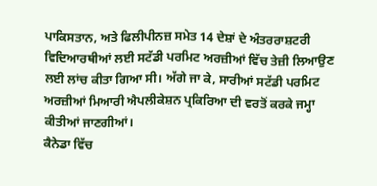ਪਾਕਿਸਤਾਨ, ਅਤੇ ਫਿਲੀਪੀਨਜ਼ ਸਮੇਤ 14 ਦੇਸ਼ਾਂ ਦੇ ਅੰਤਰਰਾਸ਼ਟਰੀ ਵਿਦਿਆਰਥੀਆਂ ਲਈ ਸਟੱਡੀ ਪਰਮਿਟ ਅਰਜ਼ੀਆਂ ਵਿੱਚ ਤੇਜ਼ੀ ਲਿਆਉਣ ਲਈ ਲਾਂਚ ਕੀਤਾ ਗਿਆ ਸੀ। ਅੱਗੇ ਜਾ ਕੇ, ਸਾਰੀਆਂ ਸਟੱਡੀ ਪਰਮਿਟ ਅਰਜ਼ੀਆਂ ਮਿਆਰੀ ਐਪਲੀਕੇਸ਼ਨ ਪ੍ਰਕਿਰਿਆ ਦੀ ਵਰਤੋਂ ਕਰਕੇ ਜਮ੍ਹਾ ਕੀਤੀਆਂ ਜਾਣਗੀਆਂ।
ਕੈਨੇਡਾ ਵਿੱਚ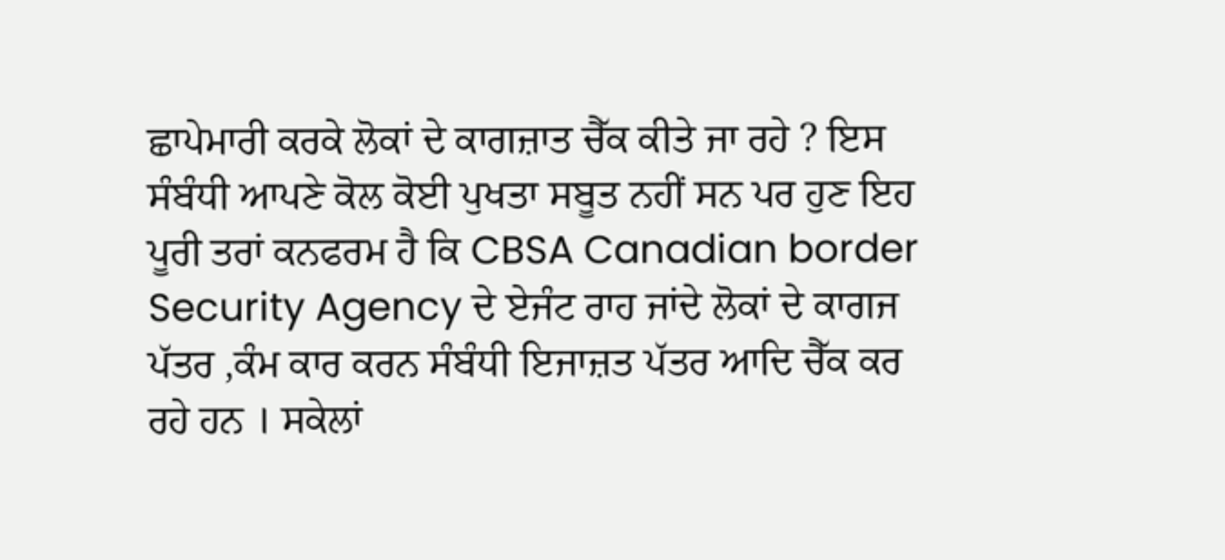ਛਾਪੇਮਾਰੀ ਕਰਕੇ ਲੋਕਾਂ ਦੇ ਕਾਗਜ਼ਾਤ ਚੈੱਕ ਕੀਤੇ ਜਾ ਰਹੇ ? ਇਸ ਸੰਬੰਧੀ ਆਪਣੇ ਕੋਲ ਕੋਈ ਪੁਖਤਾ ਸਬੂਤ ਨਹੀਂ ਸਨ ਪਰ ਹੁਣ ਇਹ ਪੂਰੀ ਤਰਾਂ ਕਨਫਰਮ ਹੈ ਕਿ CBSA Canadian border Security Agency ਦੇ ਏਜੰਟ ਰਾਹ ਜਾਂਦੇ ਲੋਕਾਂ ਦੇ ਕਾਗਜ ਪੱਤਰ ,ਕੰਮ ਕਾਰ ਕਰਨ ਸੰਬੰਧੀ ਇਜਾਜ਼ਤ ਪੱਤਰ ਆਦਿ ਚੈੱਕ ਕਰ ਰਹੇ ਹਨ । ਸਕੇਲਾਂ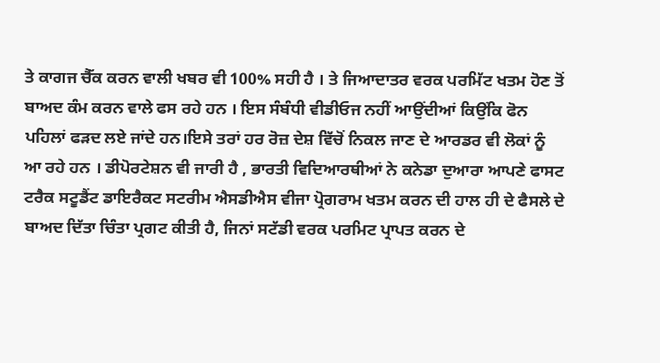ਤੇ ਕਾਗਜ ਚੈੱਕ ਕਰਨ ਵਾਲੀ ਖਬਰ ਵੀ 100% ਸਹੀ ਹੈ । ਤੇ ਜਿਆਦਾਤਰ ਵਰਕ ਪਰਮਿੱਟ ਖਤਮ ਹੋਣ ਤੋਂ ਬਾਅਦ ਕੰਮ ਕਰਨ ਵਾਲੇ ਫਸ ਰਹੇ ਹਨ । ਇਸ ਸੰਬੰਧੀ ਵੀਡੀਓਜ ਨਹੀਂ ਆਉਂਦੀਆਂ ਕਿਉਂਕਿ ਫੋਨ ਪਹਿਲਾਂ ਫੜਦ ਲਏ ਜਾਂਦੇ ਹਨ।ਇਸੇ ਤਰਾਂ ਹਰ ਰੋਜ਼ ਦੇਸ਼ ਵਿੱਚੋਂ ਨਿਕਲ ਜਾਣ ਦੇ ਆਰਡਰ ਵੀ ਲੋਕਾਂ ਨੂੰ ਆ ਰਹੇ ਹਨ । ਡੀਪੋਰਟੇਸ਼ਨ ਵੀ ਜਾਰੀ ਹੈ , ਭਾਰਤੀ ਵਿਦਿਆਰਥੀਆਂ ਨੇ ਕਨੇਡਾ ਦੁਆਰਾ ਆਪਣੇ ਫਾਸਟ ਟਰੈਕ ਸਟੂਡੈਂਟ ਡਾਇਰੈਕਟ ਸਟਰੀਮ ਐਸਡੀਐਸ ਵੀਜਾ ਪ੍ਰੋਗਰਾਮ ਖਤਮ ਕਰਨ ਦੀ ਹਾਲ ਹੀ ਦੇ ਫੈਸਲੇ ਦੇ ਬਾਅਦ ਦਿੱਤਾ ਚਿੰਤਾ ਪ੍ਰਗਟ ਕੀਤੀ ਹੈ, ਜਿਨਾਂ ਸਟੱਡੀ ਵਰਕ ਪਰਮਿਟ ਪ੍ਰਾਪਤ ਕਰਨ ਦੇ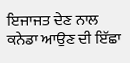ਇਜਾਜਤ ਦੇਣ ਨਾਲ ਕਨੇਡਾ ਆਉਣ ਦੀ ਇੱਛਾ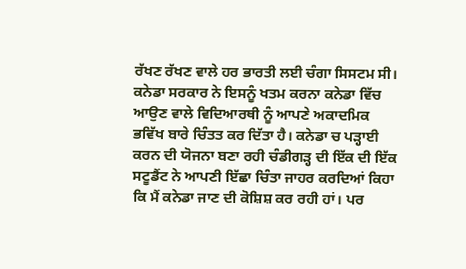ਰੱਖਣ ਰੱਖਣ ਵਾਲੇ ਹਰ ਭਾਰਤੀ ਲਈ ਚੰਗਾ ਸਿਸਟਮ ਸੀ। ਕਨੇਡਾ ਸਰਕਾਰ ਨੇ ਇਸਨੂੰ ਖਤਮ ਕਰਨਾ ਕਨੇਡਾ ਵਿੱਚ ਆਉਣ ਵਾਲੇ ਵਿਦਿਆਰਥੀ ਨੂੰ ਆਪਣੇ ਅਕਾਦਮਿਕ ਭਵਿੱਖ ਬਾਰੇ ਚਿੰਤਤ ਕਰ ਦਿੱਤਾ ਹੈ। ਕਨੇਡਾ ਚ ਪੜ੍ਹਾਈ ਕਰਨ ਦੀ ਯੋਜਨਾ ਬਣਾ ਰਹੀ ਚੰਡੀਗੜ੍ਹ ਦੀ ਇੱਕ ਦੀ ਇੱਕ ਸਟੂਡੈਂਟ ਨੇ ਆਪਣੀ ਇੱਛਾ ਚਿੰਤਾ ਜਾਹਰ ਕਰਦਿਆਂ ਕਿਹਾ ਕਿ ਮੈਂ ਕਨੇਡਾ ਜਾਣ ਦੀ ਕੋਸ਼ਿਸ਼ ਕਰ ਰਹੀ ਹਾਂ। ਪਰ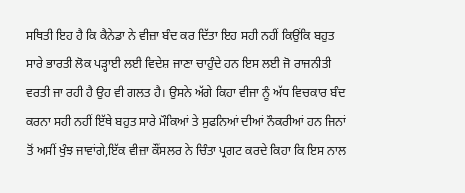ਸਥਿਤੀ ਇਹ ਹੈ ਕਿ ਕੈਨੇਡਾ ਨੇ ਵੀਜ਼ਾ ਬੰਦ ਕਰ ਦਿੱਤਾ ਇਹ ਸਹੀ ਨਹੀਂ ਕਿਉਂਕਿ ਬਹੁਤ ਸਾਰੇ ਭਾਰਤੀ ਲੋਕ ਪੜ੍ਹਾਈ ਲਈ ਵਿਦੇਸ਼ ਜਾਣਾ ਚਾਹੁੰਦੇ ਹਨ ਇਸ ਲਈ ਜੋ ਰਾਜਨੀਤੀ ਵਰਤੀ ਜਾ ਰਹੀ ਹੈ ਉਹ ਵੀ ਗਲਤ ਹੈ। ਉਸਨੇ ਅੱਗੇ ਕਿਹਾ ਵੀਜਾ ਨੂੰ ਅੱਧ ਵਿਚਕਾਰ ਬੰਦ ਕਰਨਾ ਸਹੀ ਨਹੀਂ ਇੱਥੇ ਬਹੁਤ ਸਾਰੇ ਮੌਕਿਆਂ ਤੇ ਸੁਫਨਿਆਂ ਦੀਆਂ ਨੌਕਰੀਆਂ ਹਨ ਜਿਨਾਂ ਤੋਂ ਅਸੀਂ ਖੁੰਝ ਜਾਵਾਂਗੇ,ਇੱਕ ਵੀਜ਼ਾ ਕੌਂਸਲਰ ਨੇ ਚਿੰਤਾ ਪ੍ਰਗਟ ਕਰਦੇ ਕਿਹਾ ਕਿ ਇਸ ਨਾਲ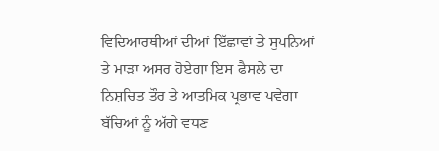ਵਿਦਿਆਰਥੀਆਂ ਦੀਆਂ ਇੱਛਾਵਾਂ ਤੇ ਸੁਪਨਿਆਂ ਤੇ ਮਾੜਾ ਅਸਰ ਹੋਏਗਾ ਇਸ ਫੈਸਲੇ ਦਾ ਨਿਸ਼ਚਿਤ ਤੌਰ ਤੇ ਆਤਮਿਕ ਪ੍ਰਭਾਵ ਪਵੇਗਾ ਬੱਚਿਆਂ ਨੂੰ ਅੱਗੇ ਵਧਣ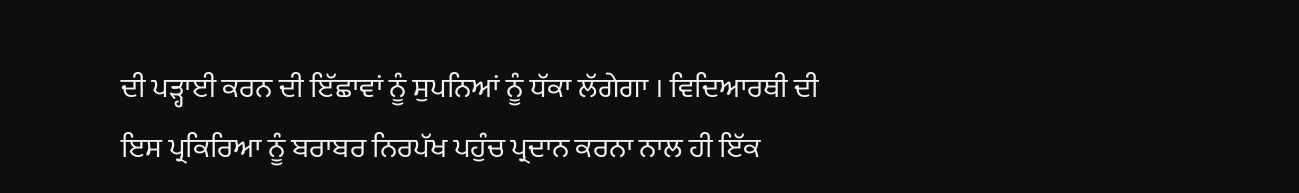ਦੀ ਪੜ੍ਹਾਈ ਕਰਨ ਦੀ ਇੱਛਾਵਾਂ ਨੂੰ ਸੁਪਨਿਆਂ ਨੂੰ ਧੱਕਾ ਲੱਗੇਗਾ । ਵਿਦਿਆਰਥੀ ਦੀ ਇਸ ਪ੍ਰਕਿਰਿਆ ਨੂੰ ਬਰਾਬਰ ਨਿਰਪੱਖ ਪਹੁੰਚ ਪ੍ਰਦਾਨ ਕਰਨਾ ਨਾਲ ਹੀ ਇੱਕ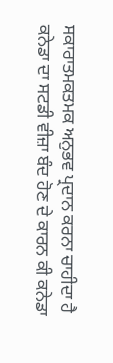ਸਕਾਰਾਤਮਕਤਮਕ ਅਨੁਭਵ ਪ੍ਰਦਾਨ ਕਰਨਾ ਚਾਹੀਦਾ ਹੈ
ਕਨੇਡਾ ਦਾ ਸਟਡੀ ਵੀਜ਼ਾ ਬੰਦ ਹੋਣ ਦੇ ਕਾਰਨ ਕੀ ਕਨੇਡਾ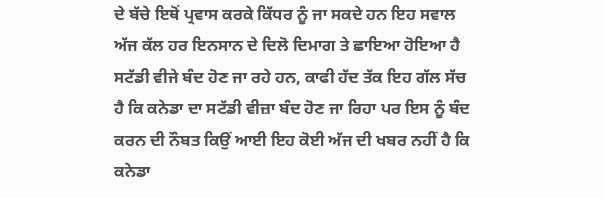ਦੇ ਬੱਚੇ ਇਥੋਂ ਪ੍ਰਵਾਸ ਕਰਕੇ ਕਿੱਧਰ ਨੂੰ ਜਾ ਸਕਦੇ ਹਨ ਇਹ ਸਵਾਲ ਅੱਜ ਕੱਲ ਹਰ ਇਨਸਾਨ ਦੇ ਦਿਲੋ ਦਿਮਾਗ ਤੇ ਛਾਇਆ ਹੋਇਆ ਹੈ ਸਟੱਡੀ ਵੀਜੇ ਬੰਦ ਹੋਣ ਜਾ ਰਹੇ ਹਨ, ਕਾਫੀ ਹੱਦ ਤੱਕ ਇਹ ਗੱਲ ਸੱਚ ਹੈ ਕਿ ਕਨੇਡਾ ਦਾ ਸਟੱਡੀ ਵੀਜ਼ਾ ਬੰਦ ਹੋਣ ਜਾ ਰਿਹਾ ਪਰ ਇਸ ਨੂੰ ਬੰਦ ਕਰਨ ਦੀ ਨੌਬਤ ਕਿਉਂ ਆਈ ਇਹ ਕੋਈ ਅੱਜ ਦੀ ਖਬਰ ਨਹੀਂ ਹੈ ਕਿ ਕਨੇਡਾ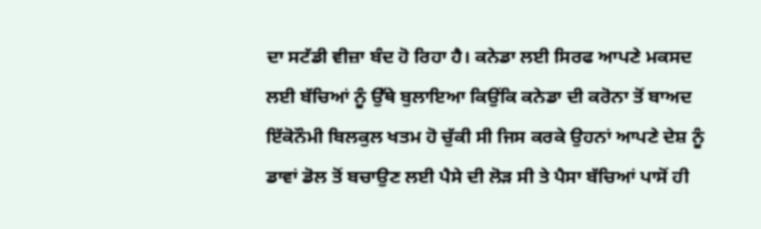ਦਾ ਸਟੱਡੀ ਵੀਜ਼ਾ ਬੰਦ ਹੋ ਰਿਹਾ ਹੈ। ਕਨੇਡਾ ਲਈ ਸਿਰਫ ਆਪਣੇ ਮਕਸਦ ਲਈ ਬੱਚਿਆਂ ਨੂੰ ਉੱਥੇ ਬੁਲਾਇਆ ਕਿਉਂਕਿ ਕਨੇਡਾ ਦੀ ਕਰੋਨਾ ਤੋਂ ਬਾਅਦ ਇੱਕੋਨੌਮੀ ਬਿਲਕੁਲ ਖਤਮ ਹੋ ਚੁੱਕੀ ਸੀ ਜਿਸ ਕਰਕੇ ਉਹਨਾਂ ਆਪਣੇ ਦੇਸ਼ ਨੂੰ ਡਾਵਾਂ ਡੋਲ ਤੋਂ ਬਚਾਉਣ ਲਈ ਪੈਸੇ ਦੀ ਲੋੜ ਸੀ ਤੇ ਪੈਸਾ ਬੱਚਿਆਂ ਪਾਸੋਂ ਹੀ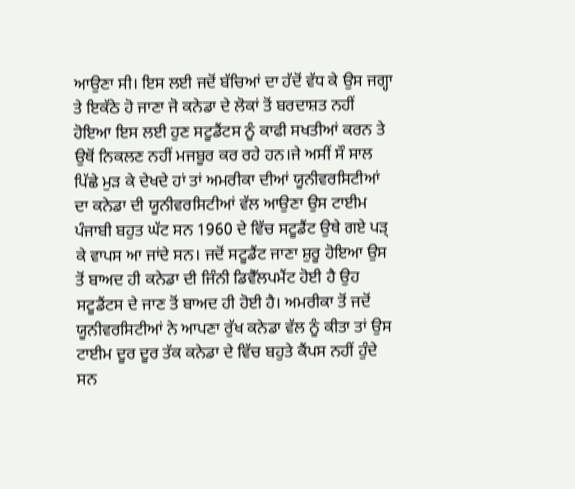ਆਉਣਾ ਸੀ। ਇਸ ਲਈ ਜਦੋਂ ਬੱਚਿਆਂ ਦਾ ਹੱਦੋਂ ਵੱਧ ਕੇ ਉਸ ਜਗ੍ਹਾ ਤੇ ਇਕੱਠੇ ਹੋ ਜਾਣਾ ਜੋ ਕਨੇਡਾ ਦੇ ਲੋਕਾਂ ਤੋਂ ਬਰਦਾਸ਼ਤ ਨਹੀਂ ਹੋਇਆ ਇਸ ਲਈ ਹੁਣ ਸਟੂਡੈਂਟਸ ਨੂੰ ਕਾਫੀ ਸਖਤੀਆਂ ਕਰਨ ਤੇ ਉਥੋਂ ਨਿਕਲਣ ਨਹੀਂ ਮਜਬੂਰ ਕਰ ਰਹੇ ਹਨ।ਜੇ ਅਸੀਂ ਸੌ ਸਾਲ ਪਿੱਛੇ ਮੁੜ ਕੇ ਦੇਖਦੇ ਹਾਂ ਤਾਂ ਅਮਰੀਕਾ ਦੀਆਂ ਯੂਨੀਵਰਸਿਟੀਆਂ ਦਾ ਕਨੇਡਾ ਦੀ ਯੂਨੀਵਰਸਿਟੀਆਂ ਵੱਲ ਆਉਣਾ ਉਸ ਟਾਈਮ ਪੰਜਾਬੀ ਬਹੁਤ ਘੱਟ ਸਨ 1960 ਦੇ ਵਿੱਚ ਸਟੂਡੈਂਟ ਉਥੇ ਗਏ ਪੜ੍ ਕੇ ਵਾਪਸ ਆ ਜਾਂਦੇ ਸਨ। ਜਦੋਂ ਸਟੂਡੈਂਟ ਜਾਣਾ ਸ਼ੁਰੂ ਹੋਇਆ ਉਸ ਤੋਂ ਬਾਅਦ ਹੀ ਕਨੇਡਾ ਦੀ ਜਿੰਨੀ ਡਿਵੈੱਲਪਮੈਂਟ ਹੋਈ ਹੈ ਉਹ ਸਟੂਡੈਂਟਸ ਦੇ ਜਾਣ ਤੋਂ ਬਾਅਦ ਹੀ ਹੋਈ ਹੈ। ਅਮਰੀਕਾ ਤੋਂ ਜਦੋਂ ਯੂਨੀਵਰਸਿਟੀਆਂ ਨੇ ਆਪਣਾ ਰੁੱਖ ਕਨੇਡਾ ਵੱਲ ਨੂੰ ਕੀਤਾ ਤਾਂ ਉਸ ਟਾਈਮ ਦੂਰ ਦੂਰ ਤੱਕ ਕਨੇਡਾ ਦੇ ਵਿੱਚ ਬਹੁਤੇ ਕੈਂਪਸ ਨਹੀਂ ਹੁੰਦੇ ਸਨ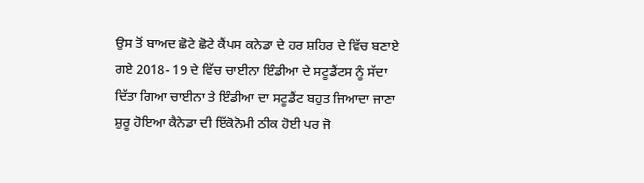ਉਸ ਤੋਂ ਬਾਅਦ ਛੋਟੇ ਛੋਟੇ ਕੈਂਪਸ ਕਨੇਡਾ ਦੇ ਹਰ ਸ਼ਹਿਰ ਦੇ ਵਿੱਚ ਬਣਾਏ ਗਏ 2018- 19 ਦੇ ਵਿੱਚ ਚਾਈਨਾ ਇੰਡੀਆ ਦੇ ਸਟੂਡੈਂਟਸ ਨੂੰ ਸੱਦਾ ਦਿੱਤਾ ਗਿਆ ਚਾਈਨਾ ਤੇ ਇੰਡੀਆ ਦਾ ਸਟੂਡੈਂਟ ਬਹੁਤ ਜਿਆਦਾ ਜਾਣਾ ਸ਼ੁਰੂ ਹੋਇਆ ਕੈਨੇਡਾ ਦੀ ਇੱਕੋਨੋਮੀ ਠੀਕ ਹੋਈ ਪਰ ਜੋ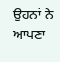ਉਹਨਾਂ ਨੇ ਆਪਣਾ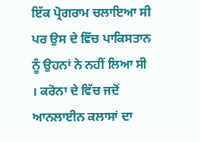ਇੱਕ ਪ੍ਰੋਗਰਾਮ ਚਲਾਇਆ ਸੀ ਪਰ ਉਸ ਦੇ ਵਿੱਚ ਪਾਕਿਸਤਾਨ ਨੂੰ ਉਹਨਾਂ ਨੇ ਨਹੀਂ ਲਿਆ ਸੀ । ਕਰੋਨਾ ਦੇ ਵਿੱਚ ਜਦੋਂ ਆਨਲਾਈਨ ਕਲਾਸਾਂ ਦਾ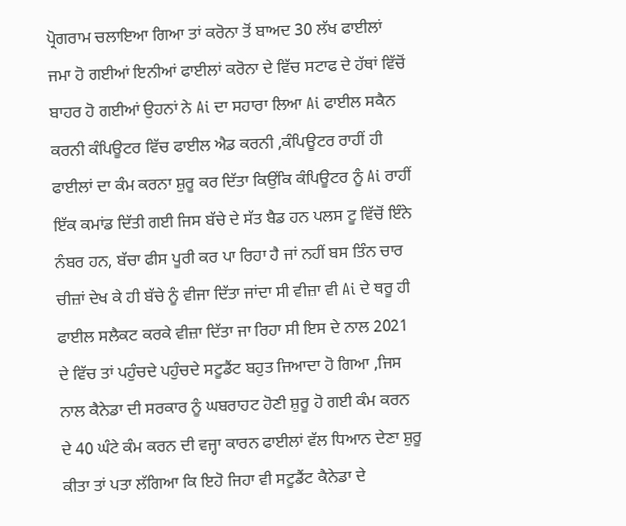ਪ੍ਰੋਗਰਾਮ ਚਲਾਇਆ ਗਿਆ ਤਾਂ ਕਰੋਨਾ ਤੋਂ ਬਾਅਦ 30 ਲੱਖ ਫਾਈਲਾਂ ਜਮਾ ਹੋ ਗਈਆਂ ਇਨੀਆਂ ਫਾਈਲਾਂ ਕਰੋਨਾ ਦੇ ਵਿੱਚ ਸਟਾਫ ਦੇ ਹੱਥਾਂ ਵਿੱਚੋਂ ਬਾਹਰ ਹੋ ਗਈਆਂ ਉਹਨਾਂ ਨੇ Ai ਦਾ ਸਹਾਰਾ ਲਿਆ Ai ਫਾਈਲ ਸਕੈਨ ਕਰਨੀ ਕੰਪਿਊਟਰ ਵਿੱਚ ਫਾਈਲ ਐਡ ਕਰਨੀ ,ਕੰਪਿਊਟਰ ਰਾਹੀਂ ਹੀ ਫਾਈਲਾਂ ਦਾ ਕੰਮ ਕਰਨਾ ਸ਼ੁਰੂ ਕਰ ਦਿੱਤਾ ਕਿਉਂਕਿ ਕੰਪਿਊਟਰ ਨੂੰ Ai ਰਾਹੀਂ ਇੱਕ ਕਮਾਂਡ ਦਿੱਤੀ ਗਈ ਜਿਸ ਬੱਚੇ ਦੇ ਸੱਤ ਬੈਡ ਹਨ ਪਲਸ ਟੂ ਵਿੱਚੋਂ ਇੰਨੇ ਨੰਬਰ ਹਨ, ਬੱਚਾ ਫੀਸ ਪੂਰੀ ਕਰ ਪਾ ਰਿਹਾ ਹੈ ਜਾਂ ਨਹੀਂ ਬਸ ਤਿੰਨ ਚਾਰ ਚੀਜ਼ਾਂ ਦੇਖ ਕੇ ਹੀ ਬੱਚੇ ਨੂੰ ਵੀਜਾ ਦਿੱਤਾ ਜਾਂਦਾ ਸੀ ਵੀਜ਼ਾ ਵੀ Ai ਦੇ ਥਰੂ ਹੀ ਫਾਈਲ ਸਲੈਕਟ ਕਰਕੇ ਵੀਜ਼ਾ ਦਿੱਤਾ ਜਾ ਰਿਹਾ ਸੀ ਇਸ ਦੇ ਨਾਲ 2021 ਦੇ ਵਿੱਚ ਤਾਂ ਪਹੁੰਚਦੇ ਪਹੁੰਚਦੇ ਸਟੂਡੈਂਟ ਬਹੁਤ ਜਿਆਦਾ ਹੋ ਗਿਆ ,ਜਿਸ ਨਾਲ ਕੈਨੇਡਾ ਦੀ ਸਰਕਾਰ ਨੂੰ ਘਬਰਾਹਟ ਹੋਣੀ ਸ਼ੁਰੂ ਹੋ ਗਈ ਕੰਮ ਕਰਨ ਦੇ 40 ਘੰਟੇ ਕੰਮ ਕਰਨ ਦੀ ਵਜ੍ਹਾ ਕਾਰਨ ਫਾਈਲਾਂ ਵੱਲ ਧਿਆਨ ਦੇਣਾ ਸ਼ੁਰੂ ਕੀਤਾ ਤਾਂ ਪਤਾ ਲੱਗਿਆ ਕਿ ਇਹੋ ਜਿਹਾ ਵੀ ਸਟੂਡੈਂਟ ਕੈਨੇਡਾ ਦੇ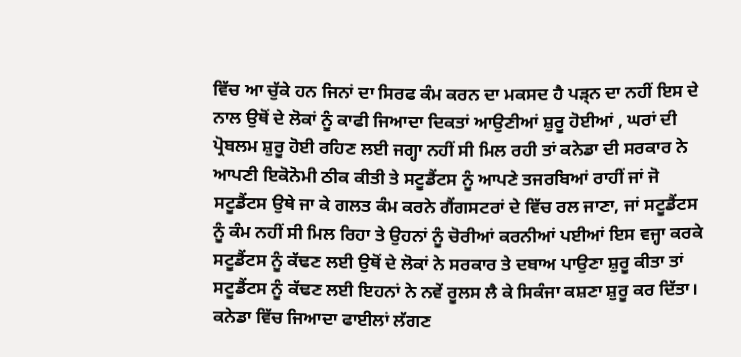ਵਿੱਚ ਆ ਚੁੱਕੇ ਹਨ ਜਿਨਾਂ ਦਾ ਸਿਰਫ ਕੰਮ ਕਰਨ ਦਾ ਮਕਸਦ ਹੈ ਪੜ੍ਨ ਦਾ ਨਹੀਂ ਇਸ ਦੇ ਨਾਲ ਉਥੋਂ ਦੇ ਲੋਕਾਂ ਨੂੰ ਕਾਫੀ ਜਿਆਦਾ ਦਿਕਤਾਂ ਆਉਣੀਆਂ ਸ਼ੁਰੂ ਹੋਈਆਂ , ਘਰਾਂ ਦੀ ਪ੍ਰੋਬਲਮ ਸ਼ੁਰੂ ਹੋਈ ਰਹਿਣ ਲਈ ਜਗ੍ਹਾ ਨਹੀਂ ਸੀ ਮਿਲ ਰਹੀ ਤਾਂ ਕਨੇਡਾ ਦੀ ਸਰਕਾਰ ਨੇ ਆਪਣੀ ਇਕੋਨੋਮੀ ਠੀਕ ਕੀਤੀ ਤੇ ਸਟੂਡੈਂਟਸ ਨੂੰ ਆਪਣੇ ਤਜਰਬਿਆਂ ਰਾਹੀਂ ਜਾਂ ਜੋ ਸਟੂਡੈਂਟਸ ਉਥੇ ਜਾ ਕੇ ਗਲਤ ਕੰਮ ਕਰਨੇ ਗੈਂਗਸਟਰਾਂ ਦੇ ਵਿੱਚ ਰਲ ਜਾਣਾ, ਜਾਂ ਸਟੂਡੈਂਟਸ ਨੂੰ ਕੰਮ ਨਹੀਂ ਸੀ ਮਿਲ ਰਿਹਾ ਤੇ ਉਹਨਾਂ ਨੂੰ ਚੋਰੀਆਂ ਕਰਨੀਆਂ ਪਈਆਂ ਇਸ ਵਜ੍ਹਾ ਕਰਕੇ ਸਟੂਡੈਂਟਸ ਨੂੰ ਕੱਢਣ ਲਈ ਉਥੋਂ ਦੇ ਲੋਕਾਂ ਨੇ ਸਰਕਾਰ ਤੇ ਦਬਾਅ ਪਾਉਣਾ ਸ਼ੁਰੂ ਕੀਤਾ ਤਾਂ ਸਟੂਡੈਂਟਸ ਨੂੰ ਕੱਢਣ ਲਈ ਇਹਨਾਂ ਨੇ ਨਵੇਂ ਰੂਲਸ ਲੈ ਕੇ ਸਿਕੰਜਾ ਕਸ਼ਣਾ ਸ਼ੁਰੂ ਕਰ ਦਿੱਤਾ। ਕਨੇਡਾ ਵਿੱਚ ਜਿਆਦਾ ਫਾਈਲਾਂ ਲੱਗਣ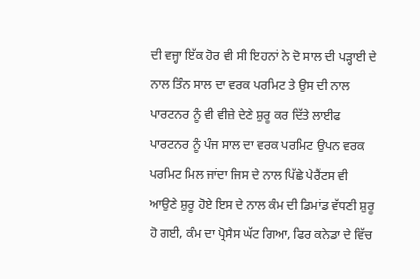ਦੀ ਵਜ੍ਹਾ ਇੱਕ ਹੋਰ ਵੀ ਸੀ ਇਹਨਾਂ ਨੇ ਦੋ ਸਾਲ ਦੀ ਪੜ੍ਹਾਈ ਦੇ ਨਾਲ ਤਿੰਨ ਸਾਲ ਦਾ ਵਰਕ ਪਰਮਿਟ ਤੇ ਉਸ ਦੀ ਨਾਲ ਪਾਰਟਨਰ ਨੂੰ ਵੀ ਵੀਜ਼ੇ ਦੇਣੇ ਸ਼ੁਰੂ ਕਰ ਦਿੱਤੇ ਲਾਈਫ ਪਾਰਟਨਰ ਨੂੰ ਪੰਜ ਸਾਲ ਦਾ ਵਰਕ ਪਰਮਿਟ ਉਪਨ ਵਰਕ ਪਰਮਿਟ ਮਿਲ ਜਾਂਦਾ ਜਿਸ ਦੇ ਨਾਲ ਪਿੱਛੇ ਪੇਰੈਂਟਸ ਵੀ ਆਉਣੇ ਸ਼ੁਰੂ ਹੋਏ ਇਸ ਦੇ ਨਾਲ ਕੰਮ ਦੀ ਡਿਮਾਂਡ ਵੱਧਣੀ ਸ਼ੁਰੂ ਹੋ ਗਈ, ਕੰਮ ਦਾ ਪ੍ਰੋਸੈਸ ਘੱਟ ਗਿਆ, ਫਿਰ ਕਨੇਡਾ ਦੇ ਵਿੱਚ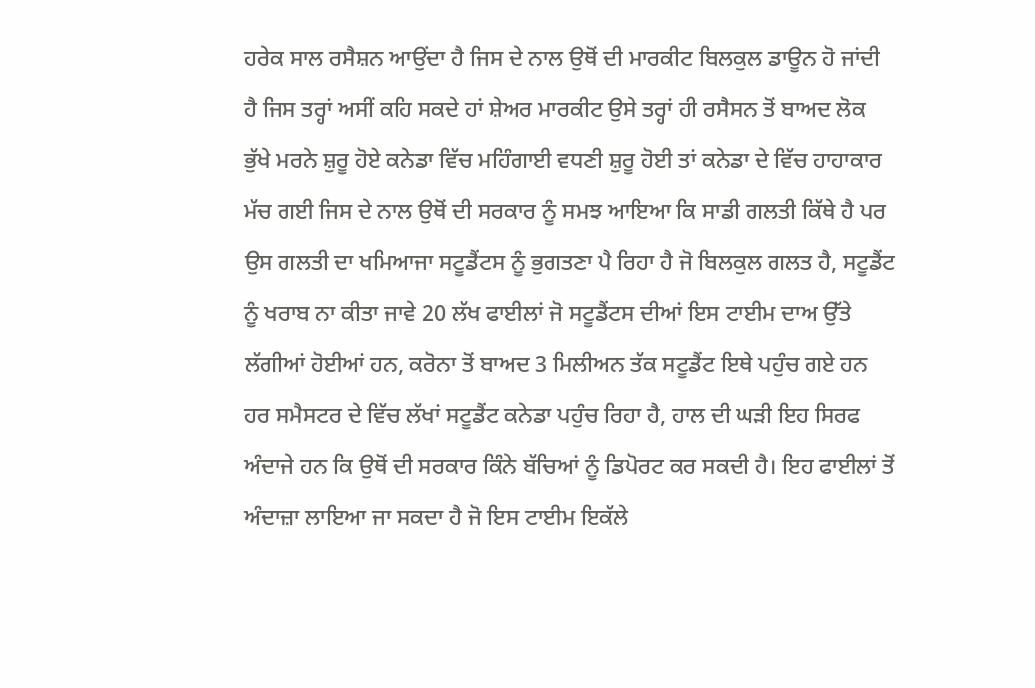ਹਰੇਕ ਸਾਲ ਰਸੈਸ਼ਨ ਆਉਂਦਾ ਹੈ ਜਿਸ ਦੇ ਨਾਲ ਉਥੋਂ ਦੀ ਮਾਰਕੀਟ ਬਿਲਕੁਲ ਡਾਊਨ ਹੋ ਜਾਂਦੀ ਹੈ ਜਿਸ ਤਰ੍ਹਾਂ ਅਸੀਂ ਕਹਿ ਸਕਦੇ ਹਾਂ ਸ਼ੇਅਰ ਮਾਰਕੀਟ ਉਸੇ ਤਰ੍ਹਾਂ ਹੀ ਰਸੈਸਨ ਤੋਂ ਬਾਅਦ ਲੋਕ ਭੁੱਖੇ ਮਰਨੇ ਸ਼ੁਰੂ ਹੋਏ ਕਨੇਡਾ ਵਿੱਚ ਮਹਿੰਗਾਈ ਵਧਣੀ ਸ਼ੁਰੂ ਹੋਈ ਤਾਂ ਕਨੇਡਾ ਦੇ ਵਿੱਚ ਹਾਹਾਕਾਰ ਮੱਚ ਗਈ ਜਿਸ ਦੇ ਨਾਲ ਉਥੋਂ ਦੀ ਸਰਕਾਰ ਨੂੰ ਸਮਝ ਆਇਆ ਕਿ ਸਾਡੀ ਗਲਤੀ ਕਿੱਥੇ ਹੈ ਪਰ ਉਸ ਗਲਤੀ ਦਾ ਖਮਿਆਜਾ ਸਟੂਡੈਂਟਸ ਨੂੰ ਭੁਗਤਣਾ ਪੈ ਰਿਹਾ ਹੈ ਜੋ ਬਿਲਕੁਲ ਗਲਤ ਹੈ, ਸਟੂਡੈਂਟ ਨੂੰ ਖਰਾਬ ਨਾ ਕੀਤਾ ਜਾਵੇ 20 ਲੱਖ ਫਾਈਲਾਂ ਜੋ ਸਟੂਡੈਂਟਸ ਦੀਆਂ ਇਸ ਟਾਈਮ ਦਾਅ ਉੱਤੇ ਲੱਗੀਆਂ ਹੋਈਆਂ ਹਨ, ਕਰੋਨਾ ਤੋਂ ਬਾਅਦ 3 ਮਿਲੀਅਨ ਤੱਕ ਸਟੂਡੈਂਟ ਇਥੇ ਪਹੁੰਚ ਗਏ ਹਨ ਹਰ ਸਮੈਸਟਰ ਦੇ ਵਿੱਚ ਲੱਖਾਂ ਸਟੂਡੈਂਟ ਕਨੇਡਾ ਪਹੁੰਚ ਰਿਹਾ ਹੈ, ਹਾਲ ਦੀ ਘੜੀ ਇਹ ਸਿਰਫ ਅੰਦਾਜੇ ਹਨ ਕਿ ਉਥੋਂ ਦੀ ਸਰਕਾਰ ਕਿੰਨੇ ਬੱਚਿਆਂ ਨੂੰ ਡਿਪੋਰਟ ਕਰ ਸਕਦੀ ਹੈ। ਇਹ ਫਾਈਲਾਂ ਤੋਂ ਅੰਦਾਜ਼ਾ ਲਾਇਆ ਜਾ ਸਕਦਾ ਹੈ ਜੋ ਇਸ ਟਾਈਮ ਇਕੱਲੇ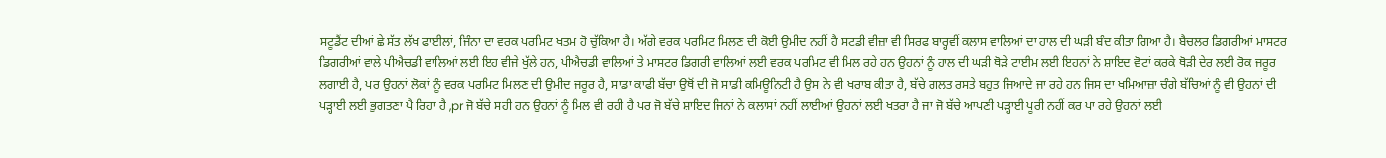ਸਟੂਡੈਂਟ ਦੀਆਂ ਛੇ ਸੱਤ ਲੱਖ ਫਾਈਲਾਂ, ਜਿੰਨਾ ਦਾ ਵਰਕ ਪਰਮਿਟ ਖਤਮ ਹੋ ਚੁੱਕਿਆ ਹੈ। ਅੱਗੇ ਵਰਕ ਪਰਮਿਟ ਮਿਲਣ ਦੀ ਕੋਈ ਉਮੀਦ ਨਹੀਂ ਹੈ ਸਟਡੀ ਵੀਜ਼ਾ ਵੀ ਸਿਰਫ ਬਾਰ੍ਹਵੀਂ ਕਲਾਸ ਵਾਲਿਆਂ ਦਾ ਹਾਲ ਦੀ ਘੜੀ ਬੰਦ ਕੀਤਾ ਗਿਆ ਹੈ। ਬੈਚਲਰ ਡਿਗਰੀਆਂ ਮਾਸਟਰ ਡਿਗਰੀਆਂ ਵਾਲੇ ਪੀਐਚਡੀ ਵਾਲਿਆਂ ਲਈ ਇਹ ਵੀਜੇ ਖੁੱਲੇ ਹਨ, ਪੀਐਚਡੀ ਵਾਲਿਆਂ ਤੇ ਮਾਸਟਰ ਡਿਗਰੀ ਵਾਲਿਆਂ ਲਈ ਵਰਕ ਪਰਮਿਟ ਵੀ ਮਿਲ ਰਹੇ ਹਨ ਉਹਨਾਂ ਨੂੰ ਹਾਲ ਦੀ ਘੜੀ ਥੋੜੇ ਟਾਈਮ ਲਈ ਇਹਨਾਂ ਨੇ ਸ਼ਾਇਦ ਵੋਟਾਂ ਕਰਕੇ ਥੋੜੀ ਦੇਰ ਲਈ ਰੋਕ ਜਰੂਰ ਲਗਾਈ ਹੈ, ਪਰ ਉਹਨਾਂ ਲੋਕਾਂ ਨੂੰ ਵਰਕ ਪਰਮਿਟ ਮਿਲਣ ਦੀ ਉਮੀਦ ਜਰੂਰ ਹੈ, ਸਾਡਾ ਕਾਫੀ ਬੱਚਾ ਉਥੋਂ ਦੀ ਜੋ ਸਾਡੀ ਕਮਿਊਨਿਟੀ ਹੈ ਉਸ ਨੇ ਵੀ ਖਰਾਬ ਕੀਤਾ ਹੈ, ਬੱਚੇ ਗਲਤ ਰਸਤੇ ਬਹੁਤ ਜਿਆਦੇ ਜਾ ਰਹੇ ਹਨ ਜਿਸ ਦਾ ਖਮਿਆਜ਼ਾ ਚੰਗੇ ਬੱਚਿਆਂ ਨੂੰ ਵੀ ਉਹਨਾਂ ਦੀ ਪੜ੍ਹਾਈ ਲਈ ਭੁਗਤਣਾ ਪੈ ਰਿਹਾ ਹੈ ,pr ਜੋ ਬੱਚੇ ਸਹੀ ਹਨ ਉਹਨਾਂ ਨੂੰ ਮਿਲ ਵੀ ਰਹੀ ਹੈ ਪਰ ਜੋ ਬੱਚੇ ਸ਼ਾਇਦ ਜਿਨਾਂ ਨੇ ਕਲਾਸਾਂ ਨਹੀਂ ਲਾਈਆਂ ਉਹਨਾਂ ਲਈ ਖਤਰਾ ਹੈ ਜਾ ਜੋ ਬੱਚੇ ਆਪਣੀ ਪੜ੍ਹਾਈ ਪੂਰੀ ਨਹੀਂ ਕਰ ਪਾ ਰਹੇ ਉਹਨਾਂ ਲਈ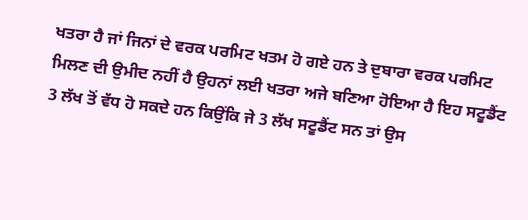ਖਤਰਾ ਹੈ ਜਾਂ ਜਿਨਾਂ ਦੇ ਵਰਕ ਪਰਮਿਟ ਖਤਮ ਹੋ ਗਏ ਹਨ ਤੇ ਦੁਬਾਰਾ ਵਰਕ ਪਰਮਿਟ ਮਿਲਣ ਦੀ ਉਮੀਦ ਨਹੀਂ ਹੈ ਉਹਨਾਂ ਲਈ ਖਤਰਾ ਅਜੇ ਬਣਿਆ ਹੋਇਆ ਹੈ ਇਹ ਸਟੂਡੈਂਟ 3 ਲੱਖ ਤੋਂ ਵੱਧ ਹੋ ਸਕਦੇ ਹਨ ਕਿਉਂਕਿ ਜੇ 3 ਲੱਖ ਸਟੂਡੈਂਟ ਸਨ ਤਾਂ ਉਸ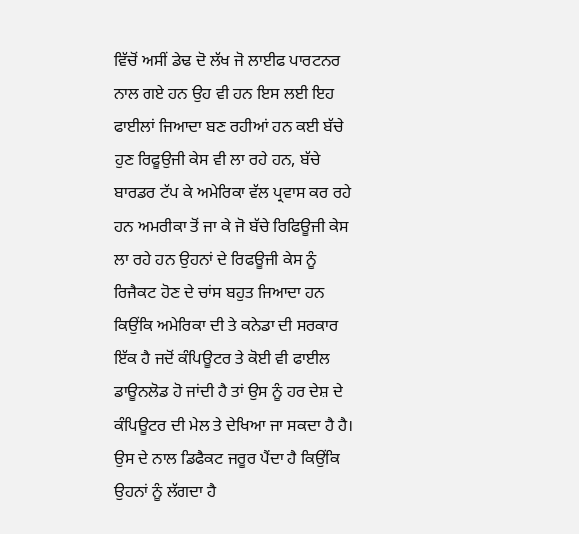ਵਿੱਚੋਂ ਅਸੀਂ ਡੇਢ ਦੋ ਲੱਖ ਜੋ ਲਾਈਫ ਪਾਰਟਨਰ ਨਾਲ ਗਏ ਹਨ ਉਹ ਵੀ ਹਨ ਇਸ ਲਈ ਇਹ ਫਾਈਲਾਂ ਜਿਆਦਾ ਬਣ ਰਹੀਆਂ ਹਨ ਕਈ ਬੱਚੇ ਹੁਣ ਰਿਫੂਉਜੀ ਕੇਸ ਵੀ ਲਾ ਰਹੇ ਹਨ, ਬੱਚੇ ਬਾਰਡਰ ਟੱਪ ਕੇ ਅਮੇਰਿਕਾ ਵੱਲ ਪ੍ਰਵਾਸ ਕਰ ਰਹੇ ਹਨ ਅਮਰੀਕਾ ਤੋਂ ਜਾ ਕੇ ਜੋ ਬੱਚੇ ਰਿਫਿਊਜੀ ਕੇਸ ਲਾ ਰਹੇ ਹਨ ਉਹਨਾਂ ਦੇ ਰਿਫਊਜੀ ਕੇਸ ਨੂੰ ਰਿਜੈਕਟ ਹੋਣ ਦੇ ਚਾਂਸ ਬਹੁਤ ਜਿਆਦਾ ਹਨ ਕਿਉਂਕਿ ਅਮੇਰਿਕਾ ਦੀ ਤੇ ਕਨੇਡਾ ਦੀ ਸਰਕਾਰ ਇੱਕ ਹੈ ਜਦੋਂ ਕੰਪਿਊਟਰ ਤੇ ਕੋਈ ਵੀ ਫਾਈਲ ਡਾਊਨਲੋਡ ਹੋ ਜਾਂਦੀ ਹੈ ਤਾਂ ਉਸ ਨੂੰ ਹਰ ਦੇਸ਼ ਦੇ ਕੰਪਿਊਟਰ ਦੀ ਮੇਲ ਤੇ ਦੇਖਿਆ ਜਾ ਸਕਦਾ ਹੈ ਹੈ। ਉਸ ਦੇ ਨਾਲ ਡਿਫੈਕਟ ਜਰੂਰ ਪੈਂਦਾ ਹੈ ਕਿਉਂਕਿ ਉਹਨਾਂ ਨੂੰ ਲੱਗਦਾ ਹੈ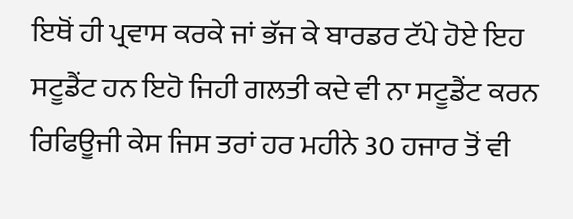ਇਥੋਂ ਹੀ ਪ੍ਰਵਾਸ ਕਰਕੇ ਜਾਂ ਭੱਜ ਕੇ ਬਾਰਡਰ ਟੱਪੇ ਹੋਏ ਇਹ ਸਟੂਡੈਂਟ ਹਨ ਇਹੋ ਜਿਹੀ ਗਲਤੀ ਕਦੇ ਵੀ ਨਾ ਸਟੂਡੈਂਟ ਕਰਨ ਰਿਫਿਊਜੀ ਕੇਸ ਜਿਸ ਤਰਾਂ ਹਰ ਮਹੀਨੇ 30 ਹਜਾਰ ਤੋਂ ਵੀ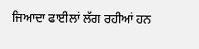ਜਿਆਦਾ ਫਾਈਲਾਂ ਲੱਗ ਰਹੀਆਂ ਹਨ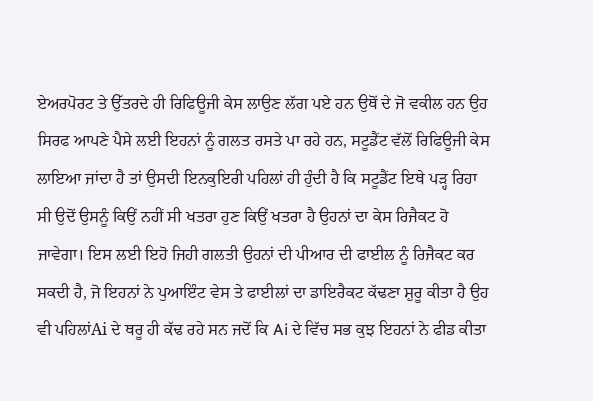ਏਅਰਪੋਰਟ ਤੇ ਉੱਤਰਦੇ ਹੀ ਰਿਫਿਊਜੀ ਕੇਸ ਲਾਉਣ ਲੱਗ ਪਏ ਹਨ ਉਥੋਂ ਦੇ ਜੋ ਵਕੀਲ ਹਨ ਉਹ ਸਿਰਫ ਆਪਣੇ ਪੈਸੇ ਲਈ ਇਹਨਾਂ ਨੂੰ ਗਲਤ ਰਸਤੇ ਪਾ ਰਹੇ ਹਨ, ਸਟੂਡੈਂਟ ਵੱਲੋਂ ਰਿਫਿਊਜੀ ਕੇਸ ਲਾਇਆ ਜਾਂਦਾ ਹੈ ਤਾਂ ਉਸਦੀ ਇਨਕੁਇਰੀ ਪਹਿਲਾਂ ਹੀ ਹੁੰਦੀ ਹੈ ਕਿ ਸਟੂਡੈਂਟ ਇਥੇ ਪੜ੍ਹ ਰਿਹਾ ਸੀ ਉਦੋਂ ਉਸਨੂੰ ਕਿਉਂ ਨਹੀਂ ਸੀ ਖਤਰਾ ਹੁਣ ਕਿਉਂ ਖਤਰਾ ਹੈ ਉਹਨਾਂ ਦਾ ਕੇਸ ਰਿਜੈਕਟ ਹੋ ਜਾਵੇਗਾ। ਇਸ ਲਈ ਇਹੋ ਜਿਹੀ ਗਲਤੀ ਉਹਨਾਂ ਦੀ ਪੀਆਰ ਦੀ ਫਾਈਲ ਨੂੰ ਰਿਜੈਕਟ ਕਰ ਸਕਦੀ ਹੈ, ਜੋ ਇਹਨਾਂ ਨੇ ਪੁਆਇੰਟ ਵੇਸ ਤੇ ਫਾਈਲਾਂ ਦਾ ਡਾਇਰੈਕਟ ਕੱਢਣਾ ਸ਼ੁਰੂ ਕੀਤਾ ਹੈ ਉਹ ਵੀ ਪਹਿਲਾਂAi ਦੇ ਥਰੂ ਹੀ ਕੱਢ ਰਹੇ ਸਨ ਜਦੋਂ ਕਿ Ai ਦੇ ਵਿੱਚ ਸਭ ਕੁਝ ਇਹਨਾਂ ਨੇ ਫੀਡ ਕੀਤਾ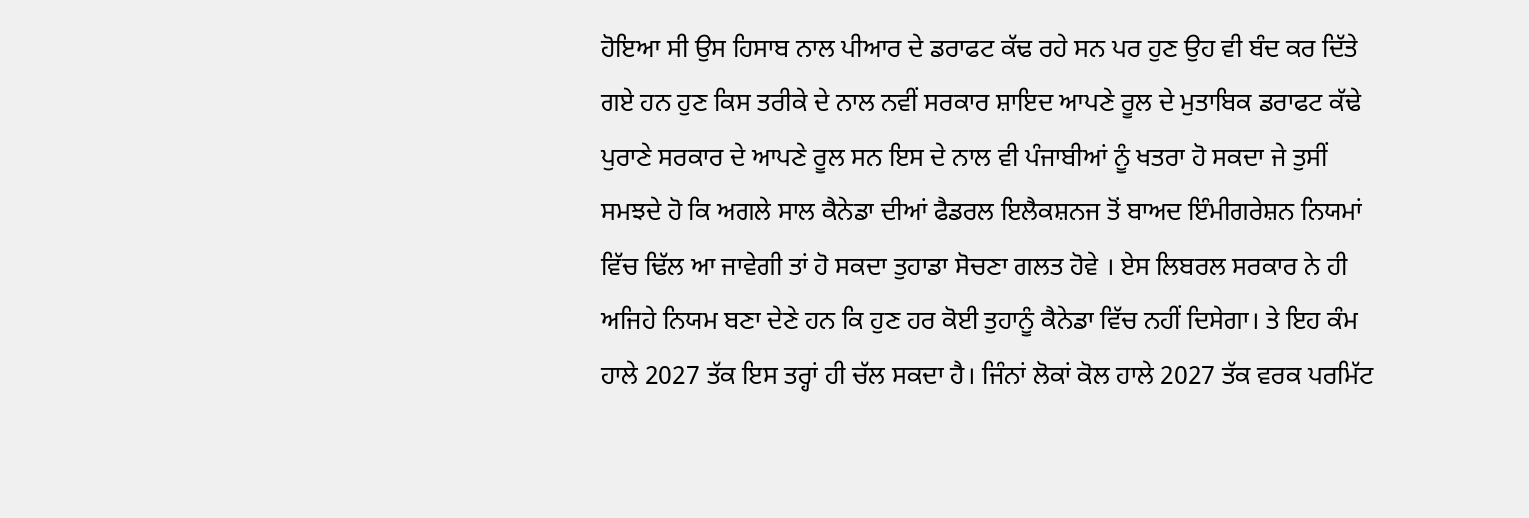ਹੋਇਆ ਸੀ ਉਸ ਹਿਸਾਬ ਨਾਲ ਪੀਆਰ ਦੇ ਡਰਾਫਟ ਕੱਢ ਰਹੇ ਸਨ ਪਰ ਹੁਣ ਉਹ ਵੀ ਬੰਦ ਕਰ ਦਿੱਤੇ ਗਏ ਹਨ ਹੁਣ ਕਿਸ ਤਰੀਕੇ ਦੇ ਨਾਲ ਨਵੀਂ ਸਰਕਾਰ ਸ਼ਾਇਦ ਆਪਣੇ ਰੂਲ ਦੇ ਮੁਤਾਬਿਕ ਡਰਾਫਟ ਕੱਢੇ ਪੁਰਾਣੇ ਸਰਕਾਰ ਦੇ ਆਪਣੇ ਰੂਲ ਸਨ ਇਸ ਦੇ ਨਾਲ ਵੀ ਪੰਜਾਬੀਆਂ ਨੂੰ ਖਤਰਾ ਹੋ ਸਕਦਾ ਜੇ ਤੁਸੀਂ ਸਮਝਦੇ ਹੋ ਕਿ ਅਗਲੇ ਸਾਲ ਕੈਨੇਡਾ ਦੀਆਂ ਫੈਡਰਲ ਇਲੈਕਸ਼ਨਜ ਤੋਂ ਬਾਅਦ ਇੰਮੀਗਰੇਸ਼ਨ ਨਿਯਮਾਂ ਵਿੱਚ ਢਿੱਲ ਆ ਜਾਵੇਗੀ ਤਾਂ ਹੋ ਸਕਦਾ ਤੁਹਾਡਾ ਸੋਚਣਾ ਗਲਤ ਹੋਵੇ । ਏਸ ਲਿਬਰਲ ਸਰਕਾਰ ਨੇ ਹੀ ਅਜਿਹੇ ਨਿਯਮ ਬਣਾ ਦੇਣੇ ਹਨ ਕਿ ਹੁਣ ਹਰ ਕੋਈ ਤੁਹਾਨੂੰ ਕੈਨੇਡਾ ਵਿੱਚ ਨਹੀਂ ਦਿਸੇਗਾ। ਤੇ ਇਹ ਕੰਮ ਹਾਲੇ 2027 ਤੱਕ ਇਸ ਤਰ੍ਹਾਂ ਹੀ ਚੱਲ ਸਕਦਾ ਹੈ। ਜਿੰਨਾਂ ਲੋਕਾਂ ਕੋਲ ਹਾਲੇ 2027 ਤੱਕ ਵਰਕ ਪਰਮਿੱਟ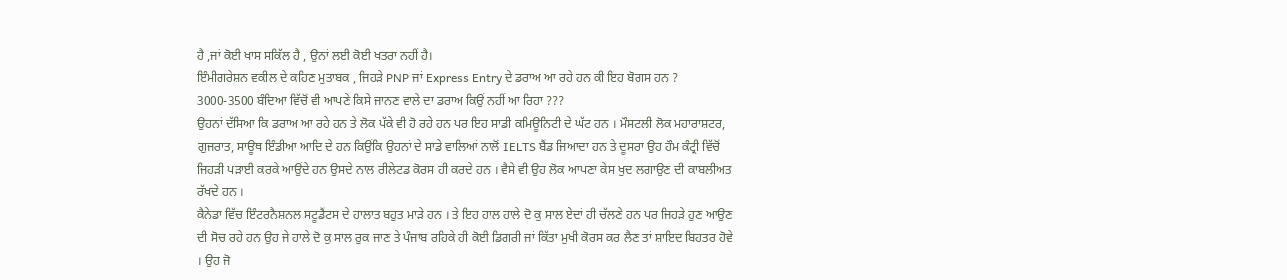ਹੈ ,ਜਾਂ ਕੋਈ ਖਾਸ ਸਕਿੱਲ ਹੈ , ਉਨਾਂ ਲਈ ਕੋਈ ਖਤਰਾ ਨਹੀਂ ਹੈ।
ਇੰਮੀਗਰੇਸ਼ਨ ਵਕੀਲ ਦੇ ਕਹਿਣ ਮੁਤਾਬਕ , ਜਿਹੜੇ PNP ਜਾਂ Express Entry ਦੇ ਡਰਾਅ ਆ ਰਹੇ ਹਨ ਕੀ ਇਹ ਬੋਗਸ ਹਨ ? 3000-3500 ਬੰਦਿਆ ਵਿੱਚੋਂ ਵੀ ਆਪਣੇ ਕਿਸੇ ਜਾਨਣ ਵਾਲੇ ਦਾ ਡਰਾਅ ਕਿਉਂ ਨਹੀਂ ਆ ਰਿਹਾ ???
ਉਹਨਾਂ ਦੱਸਿਆ ਕਿ ਡਰਾਅ ਆ ਰਹੇ ਹਨ ਤੇ ਲੋਕ ਪੱਕੇ ਵੀ ਹੋ ਰਹੇ ਹਨ ਪਰ ਇਹ ਸਾਡੀ ਕਮਿਊਨਿਟੀ ਦੇ ਘੱਟ ਹਨ । ਮੌਸਟਲੀ ਲੋਕ ਮਹਾਰਾਸ਼ਟਰ, ਗੁਜਰਾਤ, ਸਾਊਥ ਇੰਡੀਆ ਆਦਿ ਦੇ ਹਨ ਕਿਉਂਕਿ ਉਹਨਾਂ ਦੇ ਸਾਡੇ ਵਾਲਿਆਂ ਨਾਲੋਂ IELTS ਬੈਂਡ ਜਿਆਦਾ ਹਨ ਤੇ ਦੂਸਰਾ ਉਹ ਹੌਮ ਕੰਟ੍ਰੀ ਵਿੱਚੋਂ ਜਿਹੜੀ ਪੜਾਈ ਕਰਕੇ ਆਉਂਦੇ ਹਨ ਉਸਦੇ ਨਾਲ ਰੀਲੇਟਡ ਕੋਰਸ ਹੀ ਕਰਦੇ ਹਨ । ਵੈਸੇ ਵੀ ਉਹ ਲੋਕ ਆਪਣਾ ਕੇਸ ਖੁਦ ਲਗਾਉਣ ਦੀ ਕਾਬਲੀਅਤ ਰੱਖਦੇ ਹਨ ।
ਕੈਨੇਡਾ ਵਿੱਚ ਇੰਟਰਨੈਸ਼ਨਲ ਸਟੂਡੈਂਟਸ ਦੇ ਹਾਲਾਤ ਬਹੁਤ ਮਾੜੇ ਹਨ । ਤੇ ਇਹ ਹਾਲ ਹਾਲੇ ਦੋ ਕੁ ਸਾਲ ਏਦਾਂ ਹੀ ਚੱਲਣੇ ਹਨ ਪਰ ਜਿਹੜੇ ਹੁਣ ਆਉਣ ਦੀ ਸੋਚ ਰਹੇ ਹਨ ਉਹ ਜੇ ਹਾਲੇ ਦੋ ਕੁ ਸਾਲ ਰੁਕ ਜਾਣ ਤੇ ਪੰਜਾਬ ਰਹਿਕੇ ਹੀ ਕੋਈ ਡਿਗਰੀ ਜਾਂ ਕਿੱਤਾ ਮੁਖੀ ਕੋਰਸ ਕਰ ਲੈਣ ਤਾਂ ਸ਼ਾਇਦ ਬਿਹਤਰ ਹੋਵੇ । ਉਹ ਜੋ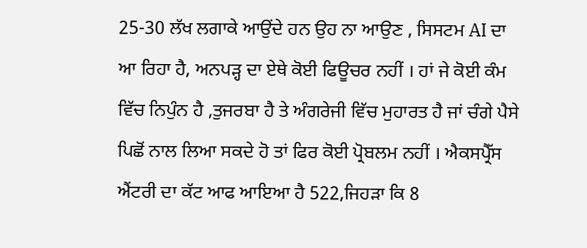25-30 ਲੱਖ ਲਗਾਕੇ ਆਉਂਦੇ ਹਨ ਉਹ ਨਾ ਆਉਣ , ਸਿਸਟਮ AI ਦਾ ਆ ਰਿਹਾ ਹੈ, ਅਨਪੜ੍ਹ ਦਾ ਏਥੇ ਕੋਈ ਫਿਊਚਰ ਨਹੀਂ । ਹਾਂ ਜੇ ਕੋਈ ਕੰਮ ਵਿੱਚ ਨਿਪੁੰਨ ਹੈ ,ਤੁਜਰਬਾ ਹੈ ਤੇ ਅੰਗਰੇਜੀ ਵਿੱਚ ਮੁਹਾਰਤ ਹੈ ਜਾਂ ਚੰਗੇ ਪੈਸੇ ਪਿਛੋਂ ਨਾਲ ਲਿਆ ਸਕਦੇ ਹੋ ਤਾਂ ਫਿਰ ਕੋਈ ਪ੍ਰੋਬਲਮ ਨਹੀਂ । ਐਕਸਪ੍ਰੈੱਸ ਐਂਟਰੀ ਦਾ ਕੱਟ ਆਫ ਆਇਆ ਹੈ 522,ਜਿਹੜਾ ਕਿ 8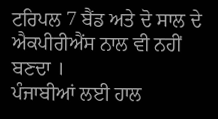ਟਰਿਪਲ 7 ਬੈਂਡ ਅਤੇ ਦੋ ਸਾਲ ਦੇ ਐਕਪੀਰੀਐਂਸ ਨਾਲ ਵੀ ਨਹੀਂ ਬਣਦਾ ।
ਪੰਜਾਬੀਆਂ ਲਈ ਹਾਲ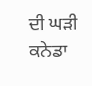ਦੀ ਘੜੀ ਕਨੇਡਾ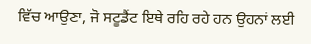ਵਿੱਚ ਆਉਣਾ, ਜੋ ਸਟੂਡੈਂਟ ਇਥੇ ਰਹਿ ਰਹੇ ਹਨ ਉਹਨਾਂ ਲਈ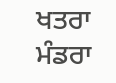ਖਤਰਾ ਮੰਡਰਾ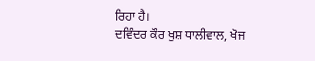ਰਿਹਾ ਹੈ।
ਦਵਿੰਦਰ ਕੌਰ ਖੁਸ਼ ਧਾਲੀਵਾਲ, ਖੋਜ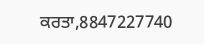ਕਰਤਾ,8847227740